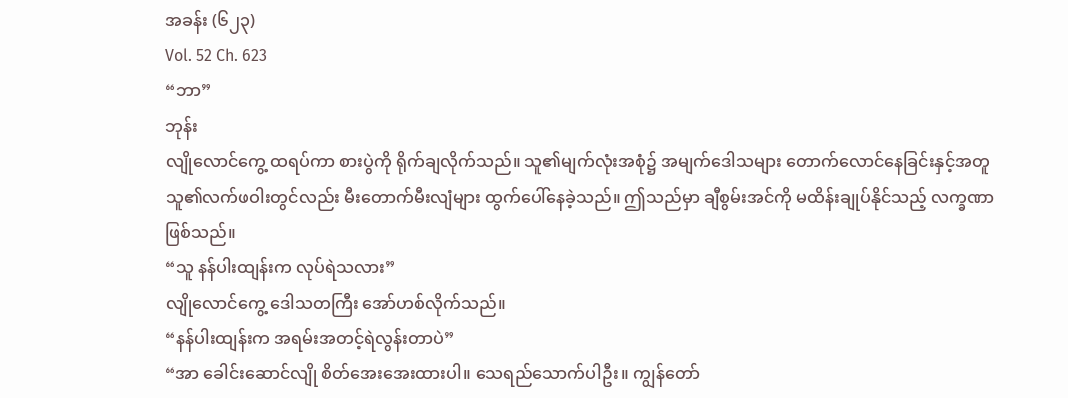အခန်း (၆၂၃)
Vol. 52 Ch. 623
“ဘာ”
ဘုန်း
လျိုလောင်ကွေ့ ထရပ်ကာ စားပွဲကို ရိုက်ချလိုက်သည်။ သူ၏မျက်လုံးအစုံ၌ အမျက်ဒေါသများ တောက်လောင်နေခြင်းနှင့်အတူ သူ၏လက်ဖဝါးတွင်လည်း မီးတောက်မီးလျံများ ထွက်ပေါ်နေခဲ့သည်။ ဤသည်မှာ ချီစွမ်းအင်ကို မထိန်းချုပ်နိုင်သည့် လက္ခဏာဖြစ်သည်။
“သူ နန်ပါးထျန်းက လုပ်ရဲသလား”
လျိုလောင်ကွေ့ ဒေါသတကြီး အော်ဟစ်လိုက်သည်။
“နန်ပါးထျန်းက အရမ်းအတင့်ရဲလွန်းတာပဲ”
“အာ ခေါင်းဆောင်လျို စိတ်အေးအေးထားပါ။ သေရည်သောက်ပါဦး။ ကျွန်တော်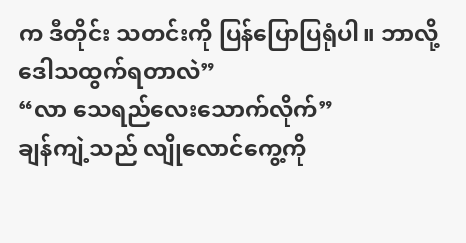က ဒီတိုင်း သတင်းကို ပြန်ပြောပြရုံပါ။ ဘာလို့ ဒေါသထွက်ရတာလဲ”
“လာ သေရည်လေးသောက်လိုက်”
ချန်ကျဲ့သည် လျိုလောင်ကွေ့ကို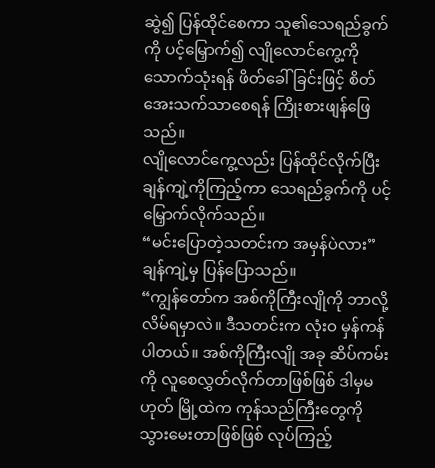ဆွဲ၍ ပြန်ထိုင်စေကာ သူ၏သေရည်ခွက်ကို ပင့်မြှောက်၍ လျိုလောင်ကွေ့ကို သောက်သုံးရန် ဖိတ်ခေါ်ခြင်းဖြင့် စိတ်အေးသက်သာစေရန် ကြိုးစားဖျန်ဖြေသည်။
လျိုလောင်ကွေ့လည်း ပြန်ထိုင်လိုက်ပြီး ချန်ကျဲ့ကိုကြည့်ကာ သေရည်ခွက်ကို ပင့်မြှောက်လိုက်သည်။
“မင်းပြောတဲ့သတင်းက အမှန်ပဲလား”
ချန်ကျဲ့မှ ပြန်ပြောသည်။
“ကျွန်တော်က အစ်ကိုကြီးလျိုကို ဘာလို့လိမ်ရမှာလဲ။ ဒီသတင်းက လုံးဝ မှန်ကန်ပါတယ်။ အစ်ကိုကြီးလျို အခု ဆိပ်ကမ်းကို လူစေလွှတ်လိုက်တာဖြစ်ဖြစ် ဒါမှမဟုတ် မြို့ထဲက ကုန်သည်ကြီးတွေကို သွားမေးတာဖြစ်ဖြစ် လုပ်ကြည့်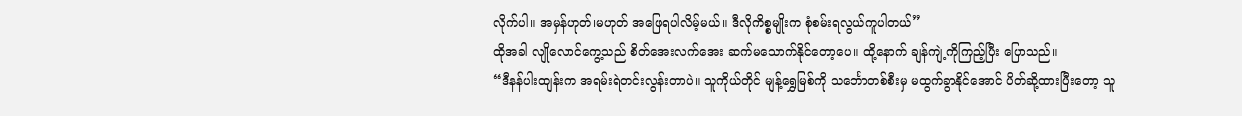လိုက်ပါ။ အမှန်ဟုတ်၊မဟုတ် အဖြေရပါလိမ့်မယ်။ ဒီလိုကိစ္စမျိုးက စုံစမ်းရလွယ်ကူပါတယ်”
ထိုအခါ လျိုလောင်ကွေ့သည် စိတ်အေးလက်အေး ဆက်မသောက်နိုင်တော့ပေ။ ထို့နောက် ချန်ကျဲ့ကိုကြည့်ပြီး ပြောသည်။
“ဒီနန်ပါးထျန်းက အရမ်းရဲတင်းလွန်းတာပဲ။ သူကိုယ်တိုင် မျန့်ရွှေမြစ်ကို သင်္ဘောတစ်စီးမှ မထွက်ခွာနိုင်အောင် ပိတ်ဆို့ထားပြီးတော့ သူ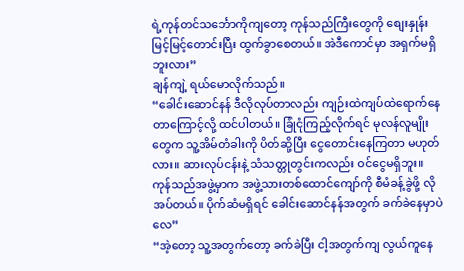ရဲ့ကုန်တင်သင်္ဘောကိုကျတော့ ကုန်သည်ကြီးတွေကို စျေးနှုန်းမြင့်မြင့်တောင်းပြီး ထွက်ခွာစေတယ်။ အဲဒီကောင်မှာ အရှက်မရှိဘူးလား”
ချန်ကျဲ့ ရယ်မောလိုက်သည်။
“ခေါင်းဆောင်နန် ဒီလိုလုပ်တာလည်း ကျဉ်းထဲကျပ်ထဲရောက်နေတာကြောင့်လို့ ထင်ပါတယ်။ ခြုံငုံကြည့်လိုက်ရင် မုလန်လူမျိုးတွေက သူ့အိမ်တံခါးကို ပိတ်ဆို့ပြီး ငွေတောင်းနေကြတာ မဟုတ်လား။ ဆားလုပ်ငန်းနဲ့ သံသတ္တုတွင်းကလည်း ဝင်ငွေမရှိဘူး။ ကုန်သည်အဖွဲ့မှာက အဖွဲ့သားတစ်ထောင်ကျော်ကို စီမံခန့်ခွဲဖို့ လိုအပ်တယ်။ ပိုက်ဆံမရှိရင် ခေါင်းဆောင်နန်အတွက် ခက်ခဲနေမှာပဲလေ”
“အဲ့တော့ သူ့အတွက်တော့ ခက်ခဲပြီး ငါ့အတွက်ကျ လွယ်ကူနေ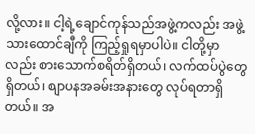လို့လား။ ငါ့ရဲ့ချောင်ကုန်သည်အဖွဲ့ကလည်း အဖွဲ့သားထောင်ချီကို ကြည့်ရှုရမှာပါပဲ။ ငါတို့မှာလည်း စားသောက်စရိတ်ရှိတယ်၊ လက်ထပ်ပွဲတွေရှိတယ်၊ စျာပနအခမ်းအနားတွေ လုပ်ရတာရှိတယ်။ အ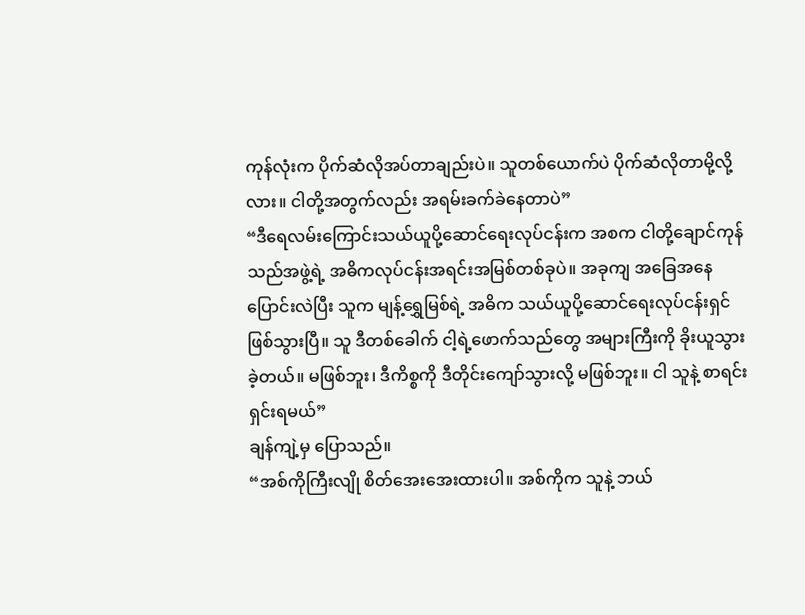ကုန်လုံးက ပိုက်ဆံလိုအပ်တာချည်းပဲ။ သူတစ်ယောက်ပဲ ပိုက်ဆံလိုတာမို့လို့လား။ ငါတို့အတွက်လည်း အရမ်းခက်ခဲနေတာပဲ”
“ဒီရေလမ်းကြောင်းသယ်ယူပို့ဆောင်ရေးလုပ်ငန်းက အစက ငါတို့ချောင်ကုန်သည်အဖွဲ့ရဲ့ အဓိကလုပ်ငန်းအရင်းအမြစ်တစ်ခုပဲ။ အခုကျ အခြေအနေပြောင်းလဲပြီး သူက မျန့်ရွှေမြစ်ရဲ့ အဓိက သယ်ယူပို့ဆောင်ရေးလုပ်ငန်းရှင်ဖြစ်သွားပြီ။ သူ ဒီတစ်ခေါက် ငါ့ရဲ့ဖောက်သည်တွေ အများကြီးကို ခိုးယူသွားခဲ့တယ်။ မဖြစ်ဘူး၊ ဒီကိစ္စကို ဒီတိုင်းကျော်သွားလို့ မဖြစ်ဘူး။ ငါ သူနဲ့ စာရင်းရှင်းရမယ်”
ချန်ကျဲ့မှ ပြောသည်။
“အစ်ကိုကြီးလျို စိတ်အေးအေးထားပါ။ အစ်ကိုက သူနဲ့ ဘယ်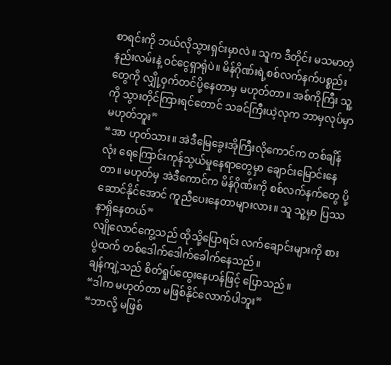စာရင်းကို ဘယ်လိုသွားရှင်းမှာလဲ။ သူက ဒီတိုင်း မသမာတဲ့နည်းလမ်းနဲ့ ဝင်ငွေရှာရုံပဲ။ မိန်ဂိုဏ်းရဲ့စစ်လက်နက်ပစ္စည်းတွေကို လျှို့ဝှက်တင်ပို့နေတာမှ မဟုတ်တာ။ အစ်ကိုကြီး သူ့ကို သွားတိုင်ကြားရင်တောင် သခင်ကြီးယဲ့လုက ဘာမှလုပ်မှာမဟုတ်ဘူး”
“အာ ဟုတ်သား။ အဲဒီမြေခွေးအိုကြီးလိုကောင်က တစ်ချိန်လုံး ရေကြောင်းကုန်သွယ်မှုနေရာတွေမှာ ချောင်းမြောင်းနေတာ။ မဟုတ်မှ အဲဒီကောင်က မိန်ဂိုဏ်းကို စစ်လက်နက်တွေ ပို့ဆောင်နိုင်အောင် ကူညီပေးနေတာများလား။ သူ သူ့မှာ ပြဿနာရှိနေတယ်”
လျိုလောင်ကွေ့သည် ထိုသို့ပြောရင်း လက်ချောင်းများကို စားပွဲထက် တစ်ဒေါက်ဒေါက်ခေါက်နေသည်။
ချန်ကျဲ့သည် စိတ်ရှုပ်ထွေးနေဟန်ဖြင့် ပြောသည်။
“ဒါက မဟုတ်တာ မဖြစ်နိုင်လောက်ပါဘူး”
“ဘာလို့ မဖြစ်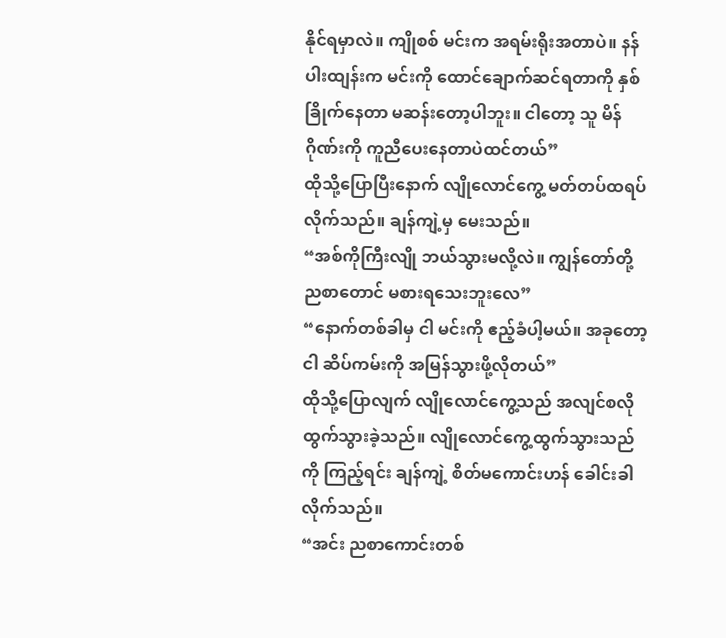နိုင်ရမှာလဲ။ ကျိုစစ် မင်းက အရမ်းရိုးအတာပဲ။ နန်ပါးထျန်းက မင်းကို ထောင်ချောက်ဆင်ရတာကို နှစ်ခြိုက်နေတာ မဆန်းတော့ပါဘူး။ ငါတော့ သူ မိန်ဂိုဏ်းကို ကူညီပေးနေတာပဲထင်တယ်”
ထိုသို့ပြောပြီးနောက် လျိုလောင်ကွေ့ မတ်တပ်ထရပ်လိုက်သည်။ ချန်ကျဲ့မှ မေးသည်။
“အစ်ကိုကြီးလျို ဘယ်သွားမလို့လဲ။ ကျွန်တော်တို့ ညစာတောင် မစားရသေးဘူးလေ”
“နောက်တစ်ခါမှ ငါ မင်းကို ဧည့်ခံပါ့မယ်။ အခုတော့ ငါ ဆိပ်ကမ်းကို အမြန်သွားဖို့လိုတယ်”
ထိုသို့ပြောလျက် လျိုလောင်ကွေ့သည် အလျင်စလိုထွက်သွားခဲ့သည်။ လျိုလောင်ကွေ့ထွက်သွားသည်ကို ကြည့်ရင်း ချန်ကျဲ့ စိတ်မကောင်းဟန် ခေါင်းခါလိုက်သည်။
“အင်း ညစာကောင်းတစ်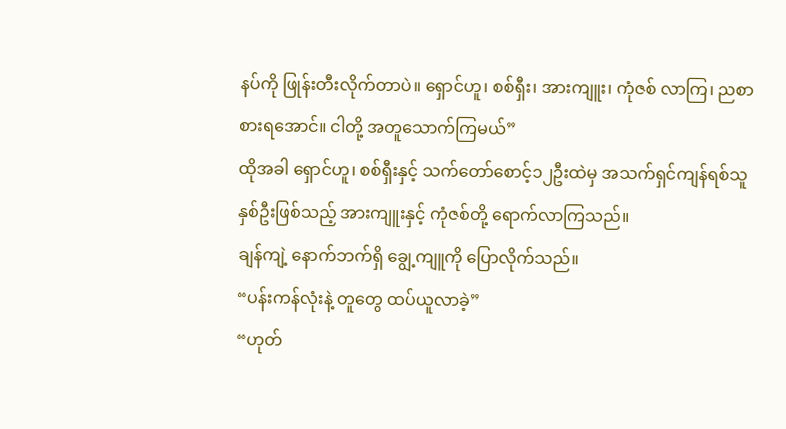နပ်ကို ဖြုန်းတီးလိုက်တာပဲ။ ရှောင်ဟူ၊ စစ်ရှီး၊ အားကျူး၊ ကုံဇစ် လာကြ၊ ညစာစားရအောင်။ ငါတို့ အတူသောက်ကြမယ်”
ထိုအခါ ရှောင်ဟူ၊ စစ်ရှီးနှင့် သက်တော်စောင့်၁၂ဦးထဲမှ အသက်ရှင်ကျန်ရစ်သူနှစ်ဦးဖြစ်သည့် အားကျူးနှင့် ကုံဇစ်တို့ ရောက်လာကြသည်။
ချန်ကျဲ့ နောက်ဘက်ရှိ ချွေ့ကျူကို ပြောလိုက်သည်။
“ပန်းကန်လုံးနဲ့ တူတွေ ထပ်ယူလာခဲ့”
“ဟုတ်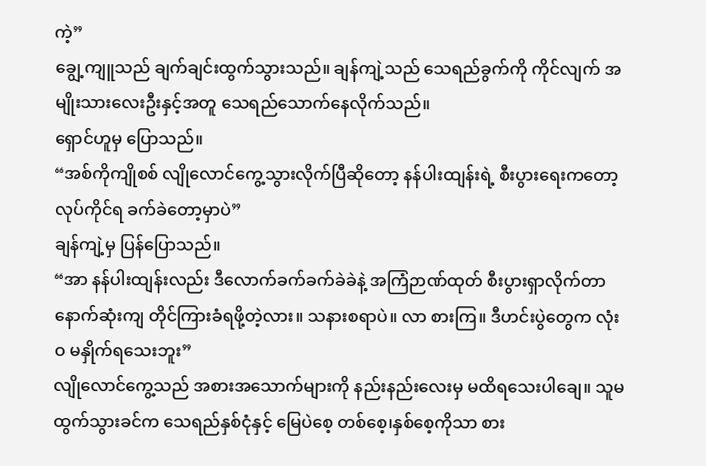ကဲ့”
ချွေ့ကျူသည် ချက်ချင်းထွက်သွားသည်။ ချန်ကျဲ့သည် သေရည်ခွက်ကို ကိုင်လျက် အမျိုးသားလေးဦးနှင့်အတူ သေရည်သောက်နေလိုက်သည်။
ရှောင်ဟူမှ ပြောသည်။
“အစ်ကိုကျိုစစ် လျိုလောင်ကွေ့သွားလိုက်ပြီဆိုတော့ နန်ပါးထျန်းရဲ့ စီးပွားရေးကတော့ လုပ်ကိုင်ရ ခက်ခဲတော့မှာပဲ”
ချန်ကျဲ့မှ ပြန်ပြောသည်။
“အာ နန်ပါးထျန်းလည်း ဒီလောက်ခက်ခက်ခဲခဲနဲ့ အကြံဉာဏ်ထုတ် စီးပွားရှာလိုက်တာ နောက်ဆုံးကျ တိုင်ကြားခံရဖို့တဲ့လား။ သနားစရာပဲ။ လာ စားကြ။ ဒီဟင်းပွဲတွေက လုံးဝ မနှိုက်ရသေးဘူး”
လျိုလောင်ကွေ့သည် အစားအသောက်များကို နည်းနည်းလေးမှ မထိရသေးပါချေ။ သူမထွက်သွားခင်က သေရည်နှစ်ငုံနှင့် မြေပဲစေ့ တစ်စေ့၊နှစ်စေ့ကိုသာ စား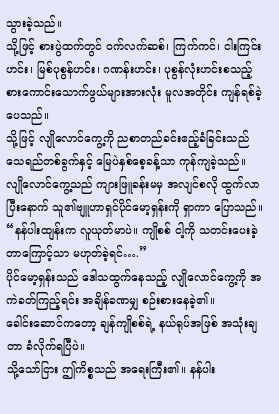သွားခဲ့သည်။
သို့ဖြင့် စားပွဲထက်တွင် ဝက်လက်ဆစ်၊ ကြက်ကင်၊ ငါးကြင်းဟင်း၊ မြစ်ပုစွန်ဟင်း၊ ဂဏန်းဟင်း၊ ပုစွန်လုံးဟင်းစသည့် စားကောင်းသောက်ဖွယ်များအားလုံး မူလအတိုင်း ကျန်ရစ်ခဲ့ပေသည်။
သို့ဖြင့် လျိုလောင်ကွေ့ကို ညစာတည်ခင်းဧည့်ခံခြင်းသည် သေရည်တစ်ခွက်နှင့် မြေပဲနှစ်စေ့ခန့်သာ ကုန်ကျခဲ့သည်။
လျိုလောင်ကွေ့သည် ကျားဖြူခန်းမမှ အလျင်စလို ထွက်လာပြီးနောက် သူ၏ဗျူဟာရှင်ပိုင်မော့ရှန်းကို ရှာကာ ပြောသည်။
“နန်ပါးထျန်းက လူယုတ်မာပဲ။ ကျိုစစ် ငါ့ကို သတင်းပေးခဲ့တာကြောင့်သာ မဟုတ်ခဲ့ရင်….”
ပိုင်မော့ရှန်းသည် ဒေါသထွက်နေသည့် လျိုလောင်ကွေ့ကို အကဲခတ်ကြည့်ရင်း အချိန်ခဏမျှ စဉ်းစားနေခဲ့၏။
ခေါင်းဆောင်ကတော့ ချန်ကျိုစစ်ရဲ့ နယ်ရုပ်အဖြစ် အသုံးချတာ ခံလိုက်ရပြီပဲ။
သို့သော်ငြား ဤကိစ္စသည် အရေးကြီး၏။ နန်ပါး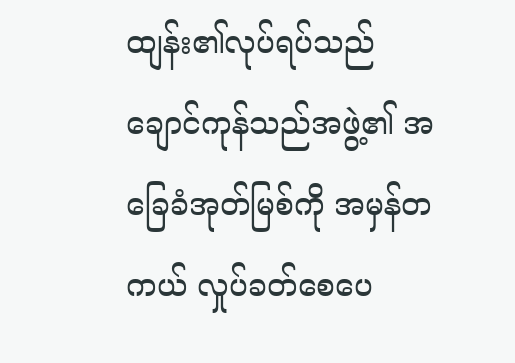ထျန်း၏လုပ်ရပ်သည် ချောင်ကုန်သည်အဖွဲ့၏ အခြေခံအုတ်မြစ်ကို အမှန်တကယ် လှုပ်ခတ်စေပေ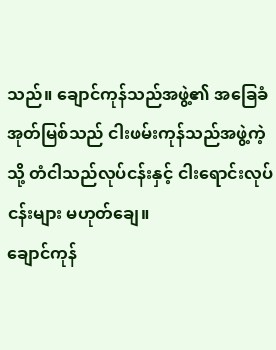သည်။ ချောင်ကုန်သည်အဖွဲ့၏ အခြေခံအုတ်မြစ်သည် ငါးဖမ်းကုန်သည်အဖွဲ့ကဲ့သို့ တံငါသည်လုပ်ငန်းနှင့် ငါးရောင်းလုပ်ငန်းများ မဟုတ်ချေ။
ချောင်ကုန်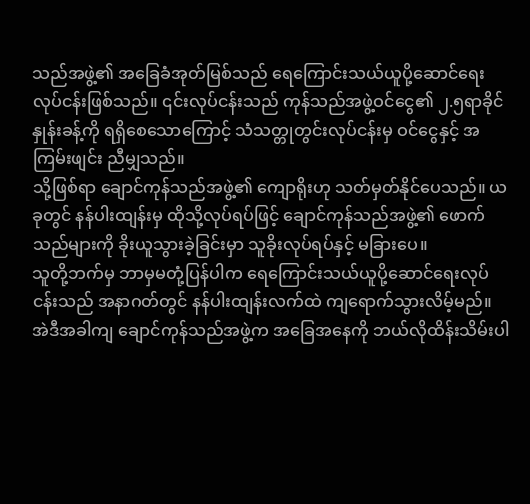သည်အဖွဲ့၏ အခြေခံအုတ်မြစ်သည် ရေကြောင်းသယ်ယူပို့ဆောင်ရေးလုပ်ငန်းဖြစ်သည်။ ၎င်းလုပ်ငန်းသည် ကုန်သည်အဖွဲ့ဝင်ငွေ၏ ၂.၅ရာခိုင်နှုန်းခန့်ကို ရရှိစေသောကြောင့် သံသတ္တုတွင်းလုပ်ငန်းမှ ဝင်ငွေနှင့် အကြမ်းဖျင်း ညီမျှသည်။
သို့ဖြစ်ရာ ချောင်ကုန်သည်အဖွဲ့၏ ကျောရိုးဟု သတ်မှတ်နိုင်ပေသည်။ ယခုတွင် နန်ပါးထျန်းမှ ထိုသို့လုပ်ရပ်ဖြင့် ချောင်ကုန်သည်အဖွဲ့၏ ဖောက်သည်များကို ခိုးယူသွားခဲ့ခြင်းမှာ သူခိုးလုပ်ရပ်နှင့် မခြားပေ။
သူတို့ဘက်မှ ဘာမှမတုံ့ပြန်ပါက ရေကြောင်းသယ်ယူပို့ဆောင်ရေးလုပ်ငန်းသည် အနာဂတ်တွင် နန်ပါးထျန်းလက်ထဲ ကျရောက်သွားလိမ့်မည်။
အဲဒီအခါကျ ချောင်ကုန်သည်အဖွဲ့က အခြေအနေကို ဘယ်လိုထိန်းသိမ်းပါ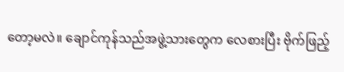တော့မလဲ။ ချောင်ကုန်သည်အဖွဲ့သားတွေက လေစားပြီး ဗိုက်ဖြည့်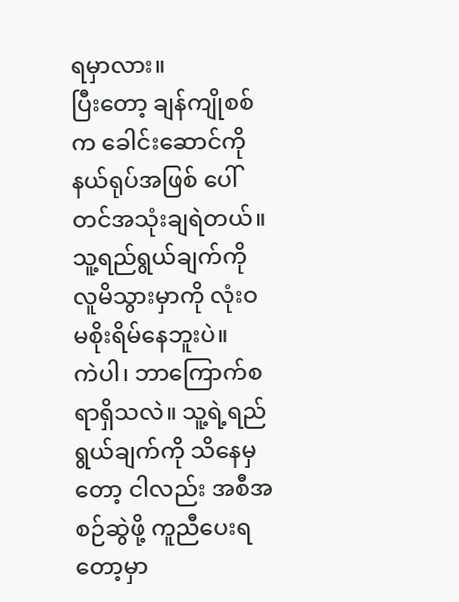ရမှာလား။
ပြီးတော့ ချန်ကျိုစစ်က ခေါင်းဆောင်ကို နယ်ရုပ်အဖြစ် ပေါ်တင်အသုံးချရဲတယ်။ သူ့ရည်ရွယ်ချက်ကို လူမိသွားမှာကို လုံးဝ မစိုးရိမ်နေဘူးပဲ။
ကဲပါ၊ ဘာကြောက်စရာရှိသလဲ။ သူ့ရဲ့ရည်ရွယ်ချက်ကို သိနေမှတော့ ငါလည်း အစီအစဉ်ဆွဲဖို့ ကူညီပေးရတော့မှာ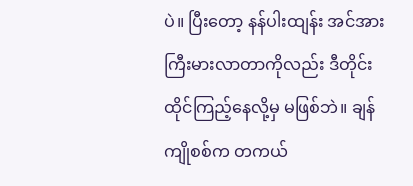ပဲ။ ပြီးတော့ နန်ပါးထျန်း အင်အားကြီးမားလာတာကိုလည်း ဒီတိုင်းထိုင်ကြည့်နေလို့မှ မဖြစ်ဘဲ။ ချန်ကျိုစစ်က တကယ်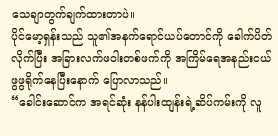သေချာတွက်ချက်ထားတာပဲ။
ပိုင်မော့ရှန်းသည် သူ၏အနက်ရောင်ယပ်တောင်ကို ခေါက်ပိတ်လိုက်ပြီး အခြားလက်ဖဝါးတစ်ဖက်ကို အကြိမ်ရေအနည်းငယ် ဖွဖွရိုက်နေပြီးနောက် ပြောလာသည်။
“ခေါင်းဆောင်က အရင်ဆုံး နန်ပါးထျန်းရဲ့ဆိပ်ကမ်းကို လူ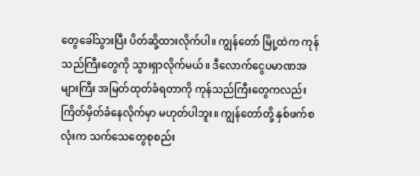တွေခေါ်သွားပြီး ပိတ်ဆို့ထားလိုက်ပါ။ ကျွန်တော် မြို့ထဲက ကုန်သည်ကြီးတွေကို သွားရှာလိုက်မယ်။ ဒီလောက်ငွေပမာဏအများကြီး အမြတ်ထုတ်ခံရတာကို ကုန်သည်ကြီးတွေကလည်း ကြိတ်မှိတ်ခံနေလိုက်မှာ မဟုတ်ပါဘူး။ ကျွန်တော်တို့ နှစ်ဖက်စလုံးက သက်သေတွေစုစည်း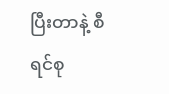ပြီးတာနဲ့ စီရင်စု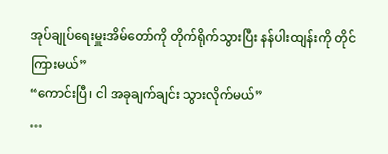အုပ်ချုပ်ရေးမှူးအိမ်တော်ကို တိုက်ရိုက်သွားပြီး နန်ပါးထျန်းကို တိုင်ကြားမယ်”
“ကောင်းပြီ၊ ငါ အခုချက်ချင်း သွားလိုက်မယ်”
…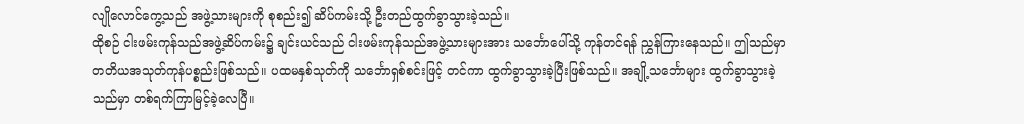လျိုလောင်ကွေ့သည် အဖွဲ့သားများကို စုစည်း၍ ဆိပ်ကမ်းသို့ ဦးတည်ထွက်ခွာသွားခဲ့သည်။
ထိုစဉ် ငါးဖမ်းကုန်သည်အဖွဲ့ဆိပ်ကမ်း၌ ချင်းယင်သည် ငါးဖမ်းကုန်သည်အဖွဲ့သားများအား သင်္ဘောပေါ်သို့ ကုန်တင်ရန် ညွှန်ကြားနေသည်။ ဤသည်မှာ တတိယအသုတ်ကုန်ပစ္စည်းဖြစ်သည်။ ပထမနှစ်သုတ်ကို သင်္ဘောရှစ်စင်းဖြင့် တင်ကာ ထွက်ခွာသွားခဲ့ပြီးဖြစ်သည်။ အချို့သင်္ဘောများ ထွက်ခွာသွားခဲ့သည်မှာ တစ်ရက်ကြာမြင့်ခဲ့လေပြီ။